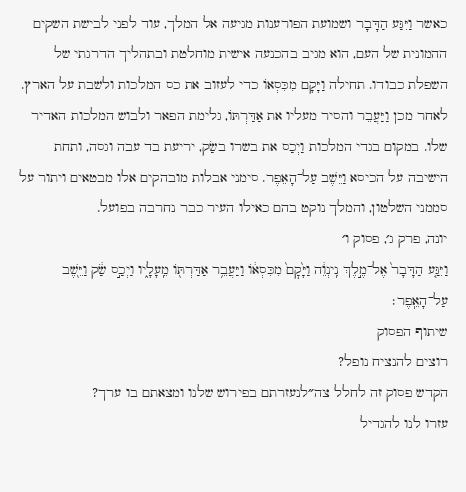כאשר וַיִּגַּע הַדָּבָר ושמועת הפורענות מגיעה אל המלך, עוד לפני לבישת השקים ההמונית של העם, הוא מגיב בהכנעה אישית מוחלטת ובתהליך הדרגתי של השפלת כבודו. תחילה וַיָּקָם מִכִּסְאוֹ כדי לעזוב את כס המלכות ולשבת על הארץ. לאחר מכן וַיַּעֲבֵר והסיר מעליו את אַדַּרְתּוֹ, גלימת הפאר ולבוש המלכות האדיר שלו. במקום בגדי המלכות וַיְכַס את בשרו בשַׂק, יריעת בד עבה וגסה, ותחת הישיבה על הכיסא וַיֵּשֶׁב עַל־הָאֵפֶר. סימני אבלות מובהקים אלו מבטאים ויתור על סממני השלטון, והמלך נוקט בהם כאילו העיר כבר נחרבה בפועל.
יונה, פרק ג׳, פסוק ו׳
וַיִּגַּ֤ע הַדָּבָר֙ אֶל־מֶ֣לֶךְ נִֽינְוֵ֔ה וַיָּ֙קׇם֙ מִכִּסְא֔וֹ וַיַּעֲבֵ֥ר אַדַּרְתּ֖וֹ מֵֽעָלָ֑יו וַיְכַ֣ס שַׂ֔ק וַיֵּ֖שֶׁב עַל־הָאֵֽפֶר׃
שיתוף הפסוק
רוצים להנציח נופל?
הקדש פסוק זה לחלל צה״לנעזרתם בפירוש שלנו ומצאתם בו ערך?
עזרו לנו להגדיל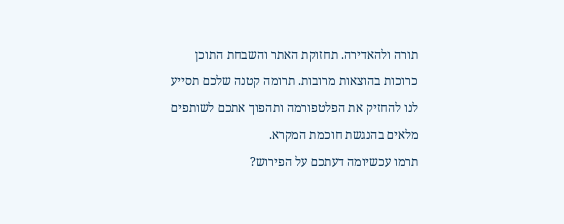תורה ולהאדירה. תחזוקת האתר והשבחת התוכן כרוכות בהוצאות מרובות. תרומה קטנה שלכם תסייע לנו להחזיק את הפלטפורמה ותהפוך אתכם לשותפים מלאים בהנגשת חוכמת המקרא.
תרמו עכשיומה דעתכם על הפירוש?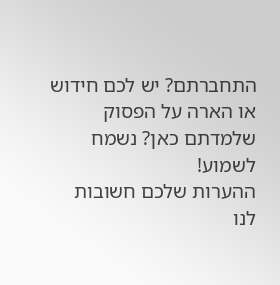התחברתם? יש לכם חידוש או הארה על הפסוק שלמדתם כאן? נשמח לשמוע!
ההערות שלכם חשובות לנו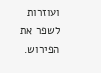ועוזרות לשפר את הפירוש.